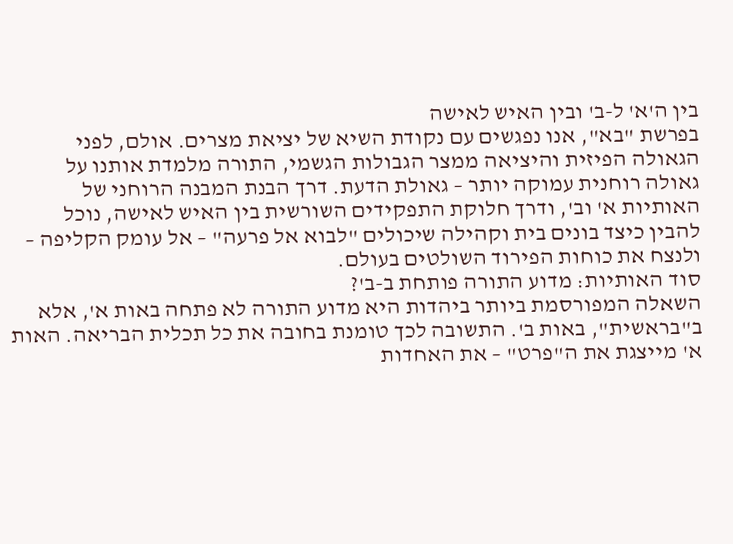בין ה'א' ל-ב' ובין האיש לאישה
בפרשת "בא", אנו נפגשים עם נקודת השיא של יציאת מצרים. אולם, לפני הגאולה הפיזית והיציאה ממצר הגבולות הגשמי, התורה מלמדת אותנו על גאולה רוחנית עמוקה יותר – גאולת הדעת. דרך הבנת המבנה הרוחני של האותיות א' וב', ודרך חלוקת התפקידים השורשית בין האיש לאישה, נוכל להבין כיצד בונים בית וקהילה שיכולים "לבוא אל פרעה" – אל עומק הקליפה – ולנצח את כוחות הפירוד השולטים בעולם.
סוד האותיות: מדוע התורה פותחת ב-ב'?
השאלה המפורסמת ביותר ביהדות היא מדוע התורה לא פתחה באות א', אלא ב"בראשית", באות ב'. התשובה לכך טומנת בחובה את כל תכלית הבריאה. האות א' מייצגת את ה"פרט" – את האחדות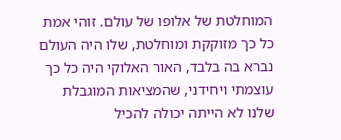המוחלטת של אלופו של עולם. זוהי אמת כל כך מזוקקת ומוחלטת, שלו היה העולם נברא בה בלבד, האור האלוקי היה כל כך עוצמתי ויחידני, שהמציאות המוגבלת שלנו לא הייתה יכולה להכיל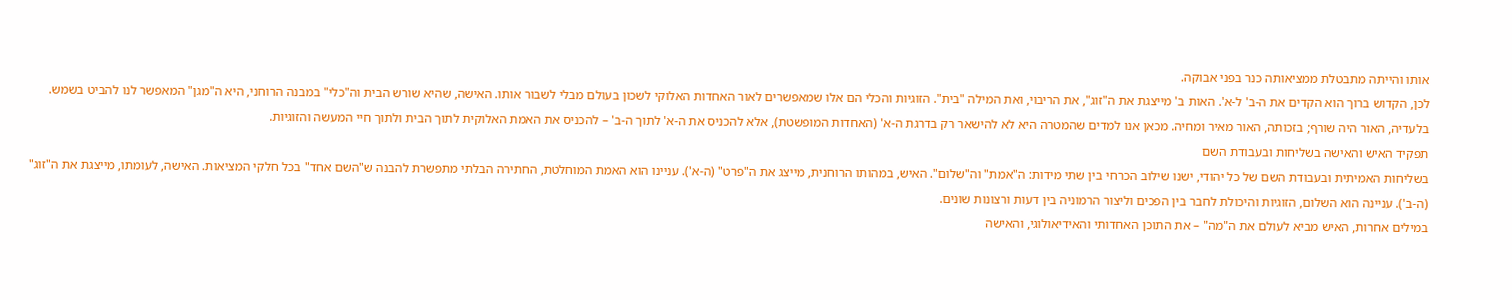אותו והייתה מתבטלת ממציאותה כנר בפני אבוקה.
לכן, הקדוש ברוך הוא הקדים את ה-ב' ל-א'. האות ב' מייצגת את ה"זוג", את הריבוי, ואת המילה "בית". הזוגיות והכלי הם אלו שמאפשרים לאור האחדות האלוקי לשכון בעולם מבלי לשבור אותו. האישה, שהיא שורש הבית וה"כלי" במבנה הרוחני, היא ה"מגן" המאפשר לנו להביט בשמש. בלעדיה, האור היה שורף; בזכותה, האור מאיר ומחיה. מכאן אנו למדים שהמטרה היא לא להישאר רק בדרגת ה-א' (האחדות המופשטת), אלא להכניס את ה-א' לתוך ה-ב' – להכניס את האמת האלוקית לתוך הבית ולתוך חיי המעשה והזוגיות.
תפקיד האיש והאישה בשליחות ובעבודת השם
בשליחות האמיתית ובעבודת השם של כל יהודי, ישנו שילוב הכרחי בין שתי מידות: ה"אמת" וה"שלום". האיש, במהותו הרוחנית, מייצג את ה"פרט" (ה-א'). עניינו הוא האמת המוחלטת, החתירה הבלתי מתפשרת להבנה ש"השם אחד" בכל חלקי המציאות. האישה, לעומתו, מייצגת את ה"זוג" (ה-ב'). עניינה הוא השלום, הזוגיות והיכולת לחבר בין הפכים וליצור הרמוניה בין דעות ורצונות שונים.
במילים אחרות, האיש מביא לעולם את ה"מה" – את התוכן האחדותי והאידיאולוגי, והאישה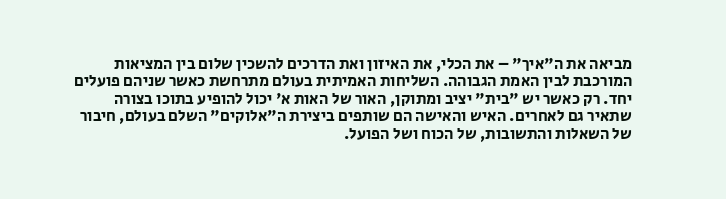מביאה את ה"איך" – את הכלי, את האיזון ואת הדרכים להשכין שלום בין המציאות המורכבת לבין האמת הגבוהה. השליחות האמיתית בעולם מתרחשת כאשר שניהם פועלים יחד. רק כאשר יש "בית" יציב ומתוקן, האור של האות א' יכול להופיע בתוכו בצורה שתאיר גם לאחרים. האיש והאישה הם שותפים ביצירת ה"אלוקים" השלם בעולם, חיבור של השאלות והתשובות, של הכוח ושל הפועל.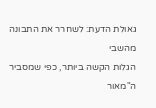גאולת הדעת: לשחרר את התבונה מהשבי
הגלות הקשה ביותר, כפי שמסביר ה"מאור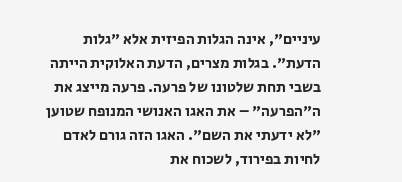עיניים", אינה הגלות הפיזית אלא "גלות הדעת". בגלות מצרים, הדעת האלוקית הייתה בשבי תחת שלטונו של פרעה. פרעה מייצג את ה"הפרעה" – את האגו האנושי המנופח שטוען "לא ידעתי את השם". האגו הזה גורם לאדם לחיות בפירוד, לשכוח את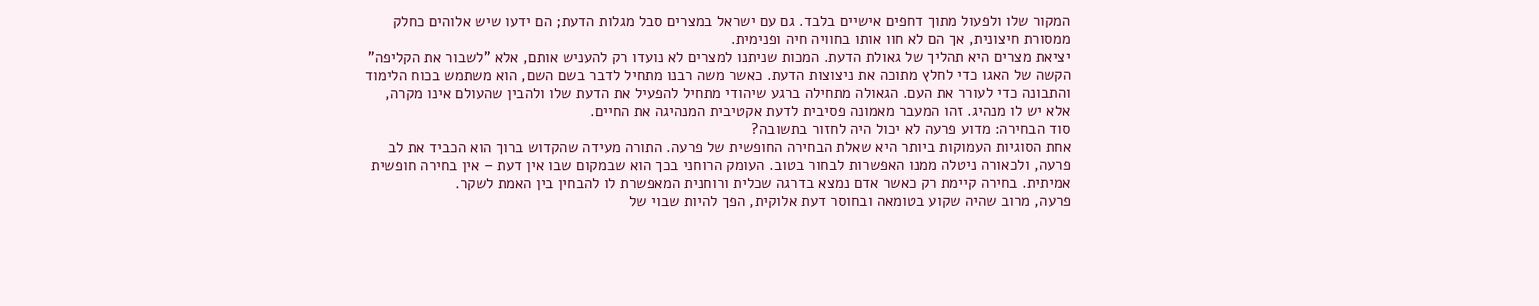המקור שלו ולפעול מתוך דחפים אישיים בלבד. גם עם ישראל במצרים סבל מגלות הדעת; הם ידעו שיש אלוהים כחלק ממסורת חיצונית, אך הם לא חוו אותו בחוויה חיה ופנימית.
יציאת מצרים היא תהליך של גאולת הדעת. המכות שניתנו למצרים לא נועדו רק להעניש אותם, אלא "לשבור את הקליפה" הקשה של האגו כדי לחלץ מתוכה את ניצוצות הדעת. כאשר משה רבנו מתחיל לדבר בשם השם, הוא משתמש בכוח הלימוד והתבונה כדי לעורר את העם. הגאולה מתחילה ברגע שיהודי מתחיל להפעיל את הדעת שלו ולהבין שהעולם אינו מקרה, אלא יש לו מנהיג. זהו המעבר מאמונה פסיבית לדעת אקטיבית המנהיגה את החיים.
סוד הבחירה: מדוע פרעה לא יכול היה לחזור בתשובה?
אחת הסוגיות העמוקות ביותר היא שאלת הבחירה החופשית של פרעה. התורה מעידה שהקדוש ברוך הוא הכביד את לב פרעה, ולכאורה ניטלה ממנו האפשרות לבחור בטוב. העומק הרוחני בכך הוא שבמקום שבו אין דעת – אין בחירה חופשית אמיתית. בחירה קיימת רק כאשר אדם נמצא בדרגה שכלית ורוחנית המאפשרת לו להבחין בין האמת לשקר.
פרעה, מרוב שהיה שקוע בטומאה ובחוסר דעת אלוקית, הפך להיות שבוי של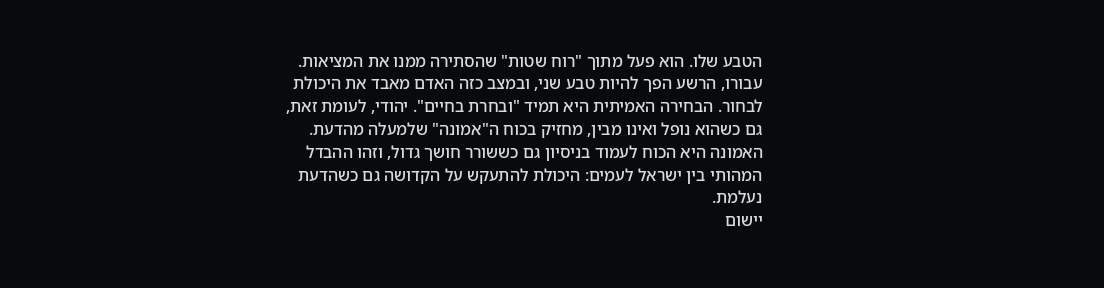הטבע שלו. הוא פעל מתוך "רוח שטות" שהסתירה ממנו את המציאות. עבורו, הרשע הפך להיות טבע שני, ובמצב כזה האדם מאבד את היכולת לבחור. הבחירה האמיתית היא תמיד "ובחרת בחיים". יהודי, לעומת זאת, גם כשהוא נופל ואינו מבין, מחזיק בכוח ה"אמונה" שלמעלה מהדעת. האמונה היא הכוח לעמוד בניסיון גם כששורר חושך גדול, וזהו ההבדל המהותי בין ישראל לעמים: היכולת להתעקש על הקדושה גם כשהדעת נעלמת.
יישום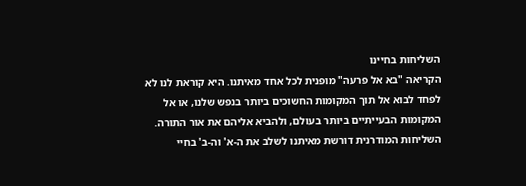השליחות בחיינו
הקריאה "בא אל פרעה" מופנית לכל אחד מאיתנו. היא קוראת לנו לא לפחד לבוא אל תוך המקומות החשוכים ביותר בנפש שלנו, או אל המקומות הבעייתיים ביותר בעולם, ולהביא אליהם את אור התורה. השליחות המודרנית דורשת מאיתנו לשלב את ה-א' וה-ב' בחיי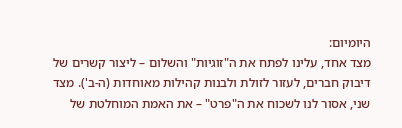היומיום:
מצד אחד, עלינו לפתח את ה"זוגיות" והשלום – ליצור קשרים של דיבוק חברים, לעזור לזולת ולבנות קהילות מאוחדות (ה-ב'). מצד שני, אסור לנו לשכוח את ה"פרט" – את האמת המוחלטת של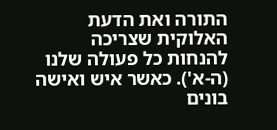התורה ואת הדעת האלוקית שצריכה להנחות כל פעולה שלנו (ה-א'). כאשר איש ואישה בונים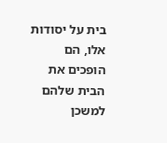בית על יסודות אלו, הם הופכים את הבית שלהם למשכן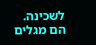לשכינה. הם מגלים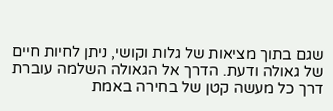שגם בתוך מציאות של גלות וקושי, ניתן לחיות חיים של גאולה ודעת. הדרך אל הגאולה השלמה עוברת דרך כל מעשה קטן של בחירה באמת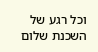וכל רגע של השכנת שלום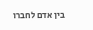בין אדם לחברו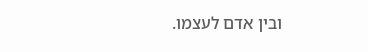ובין אדם לעצמו.